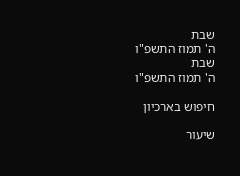שבת
ה' תמוז התשפ"ו
שבת
ה' תמוז התשפ"ו

חיפוש בארכיון

שיעור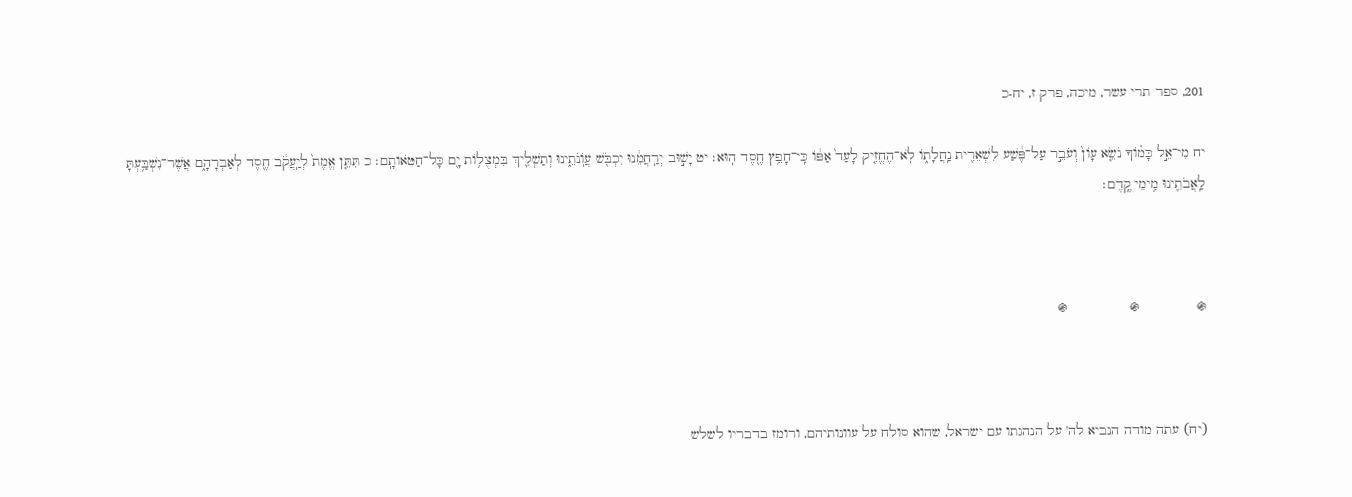201, ספר תרי עשר, מיכה, פרק ז, יח-כ

יח מִי־אֵ֣ל כָּמ֗וֹךָ נֹשֵׂ֤א עָוֹן֙ וְעֹבֵ֣ר עַל־פֶּ֔שַׁע לִשְׁאֵרִ֖ית נַֽחֲלָת֑וֹ לֹֽא־הֶחֱזִ֤יק לָעַד֙ אַפּ֔וֹ כִּֽי־חָפֵ֥ץ חֶ֖סֶד הֽוּא׃ יט יָשׁ֣וּב יְרַֽחֲמֵ֔נוּ יִכְבֹּ֖שׁ עֲוֹֽנֹתֵ֑ינוּ וְתַשְׁלִ֛יךְ בִּמְצֻל֥וֹת יָ֖ם כָּל־חַטֹּאותָֽם׃ כ תִּתֵּ֤ן אֱמֶת֙ לְיַֽעֲקֹ֔ב חֶ֖סֶד לְאַבְרָהָ֑ם אֲשֶׁר־נִשְׁבַּ֥עְתָּ לַֽאֲבֹתֵ֖ינוּ מִ֥ימֵי קֶֽדֶם׃



֍              ֍               ֍



(יח) עתה מודה הנביא לה' על הנהגתו עם ישראל, שהוא סולח על עוונותיהם, ורומז בדבריו לשלש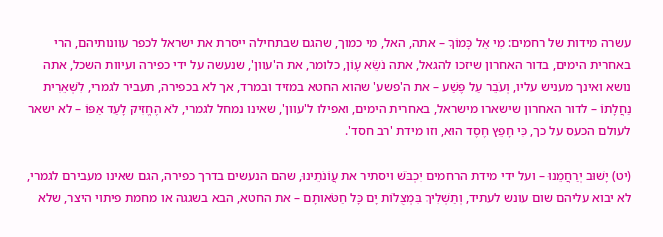עשרה מידות של רחמים: מִי אֵל כָּמוֹךָ – אתה, האל, מי כמוך, שהגם שבתחילה ייסרת את ישראל לכפר עוונותיהם, הרי באחרית הימים, בדור האחרון שיזכו להגאל, אתה נֹשֵׂא עָוֹן, כלומר, את ה'עוון', שנעשה על ידי כפירה ועיוות השכל, אתה נושא ואינך מעניש עליו, וְעֹבֵר עַל פֶּשַׁע – את ה'פשע' שהוא החטא במזיד ובמרד, אך לא בכפירה, תעביר לגמרי, לִשְׁאֵרִית נַחֲלָתוֹ – לדור האחרון שישארו מישראל, באחרית הימים, ואפילו ל'עוון', שאינו נמחל לגמרי, לֹא הֶחֱזִיק לָעַד אַפּוֹ – לא ישאר לעולם הכעס על כך, כִּי חָפֵץ חֶסֶד הוּא, וזו מידת 'רב חסד'.

(יט) יָשׁוּב יְרַחֲמֵנוּ – ועל ידי מידת הרחמים יִכְבֹּשׁ ויסתיר את עֲוֹנֹתֵינוּ, שהם הנעשים בדרך כפירה, הגם שאינו מעבירם לגמרי, לא יבוא עליהם שום עונש לעתיד, וְתַשְׁלִיךְ בִּמְצֻלוֹת יָם כָּל חַטֹּאותָם – את החטא, הבא בשגגה או מחמת פיתוי היצר, שלא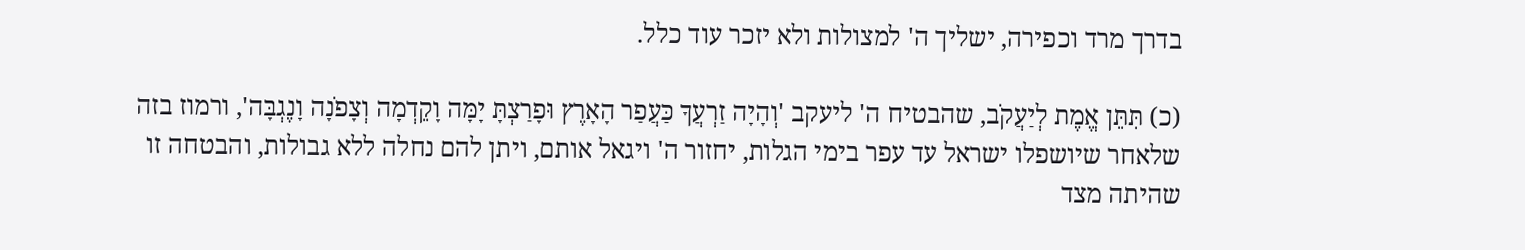בדרך מרד וכפירה, ישליך ה' למצולות ולא יזכר עוד כלל.

(כ) תִּתֵּן אֱמֶת לְיַעֲקֹב, שהבטיח ה' ליעקב 'וְהָיָה זַרְעֲךָ כַּעֲפַר הָאָרֶץ וּפָרַצְתָּ יָמָּה וָקֵדְמָה וְצָפֹנָה וָנֶגְבָּה', ורמוז בזה שלאחר שיושפלו ישראל עד עפר בימי הגלות, יחזור ה' ויגאל אותם, ויתן להם נחלה ללא גבולות, והבטחה זו שהיתה מצד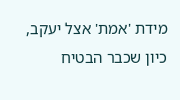מידת 'אמת' אצל יעקב, כיון שכבר הבטיח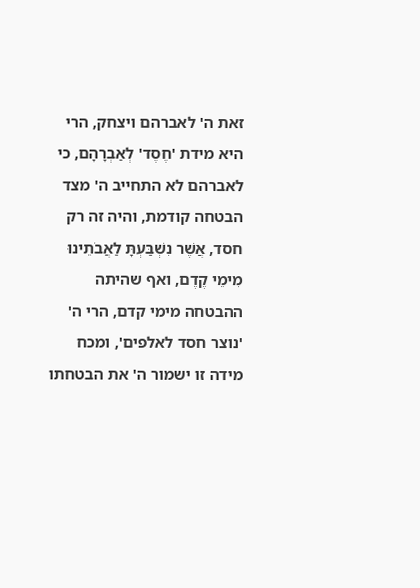זאת ה' לאברהם ויצחק, הרי היא מידת 'חֶסֶד' לְאַבְרָהָם, כי לאברהם לא התחייב ה' מצד הבטחה קודמת, והיה זה רק חסד, אֲשֶׁר נִשְׁבַּעְתָּ לַאֲבֹתֵינוּ מִימֵי קֶדֶם, ואף שהיתה ההבטחה מימי קדם, הרי ה' 'נוצר חסד לאלפים', ומכח מידה זו ישמור ה' את הבטחתו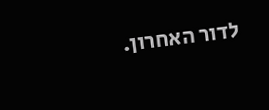לדור האחרון.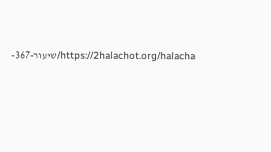https://2halachot.org/halacha/שיעור-367-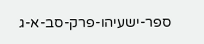ספר-ישעיהו-פרק-סב-א-ג